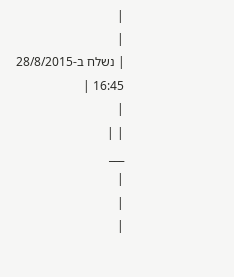|
|
| נשלח ב-28/8/2015 16:45 |
|
| |
___
|
|
|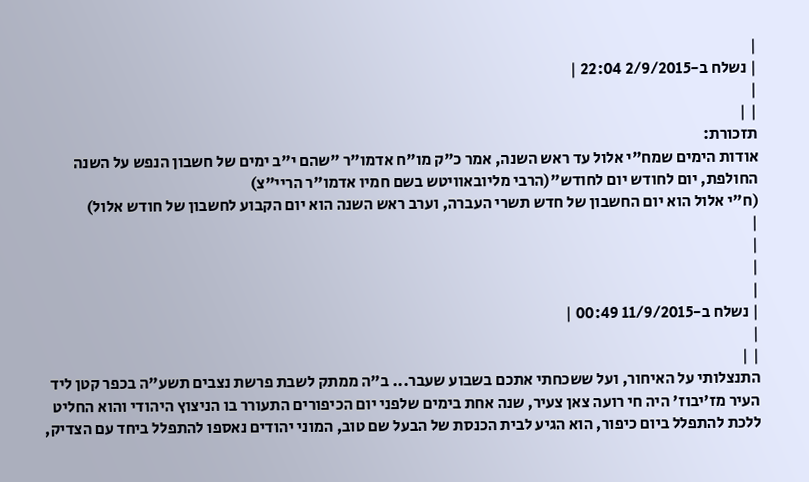|
| נשלח ב-2/9/2015 22:04 |
|
| |
תזכורת:
אודות הימים שמח"י אלול עד ראש השנה, אמר כ"ק מו"ח אדמו"ר "שהם י"ב ימים של חשבון הנפש על השנה החולפת, יום לחודש יום לחודש"(הרבי מליובאוויטש בשם חמיו אדמו"ר הריי"צ)
(ח"י אלול הוא יום החשבון של חדש תשרי העברה, וערב ראש השנה הוא יום הקבוע לחשבון של חודש אלול)
|
|
|
|
| נשלח ב-11/9/2015 00:49 |
|
| |
התנצלותי על האיחור, ועל ששכחתי אתכם בשבוע שעבר... ב"ה ממתק לשבת פרשת נצבים תשע"ה בכפר קטן ליד העיר מז'יבוז' היה חי רועה צאן צעיר, שנה אחת בימים שלפני יום הכיפורים התעורר בו הניצוץ היהודי והוא החליט ללכת להתפלל ביום כיפור, הוא הגיע לבית הכנסת של הבעל שם טוב, המוני יהודים נאספו להתפלל ביחד עם הצדיק,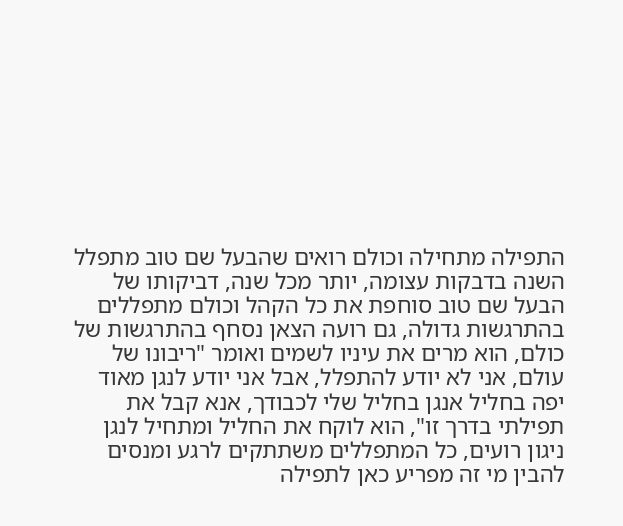התפילה מתחילה וכולם רואים שהבעל שם טוב מתפלל השנה בדבקות עצומה, יותר מכל שנה, דביקותו של הבעל שם טוב סוחפת את כל הקהל וכולם מתפללים בהתרגשות גדולה, גם רועה הצאן נסחף בהתרגשות של כולם, הוא מרים את עיניו לשמים ואומר "ריבונו של עולם, אני לא יודע להתפלל, אבל אני יודע לנגן מאוד יפה בחליל אנגן בחליל שלי לכבודך, אנא קבל את תפילתי בדרך זו", הוא לוקח את החליל ומתחיל לנגן ניגון רועים, כל המתפללים משתתקים לרגע ומנסים להבין מי זה מפריע כאן לתפילה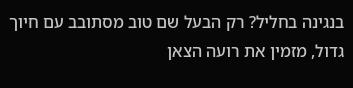בנגינה בחליל? רק הבעל שם טוב מסתובב עם חיוך גדול, מזמין את רועה הצאן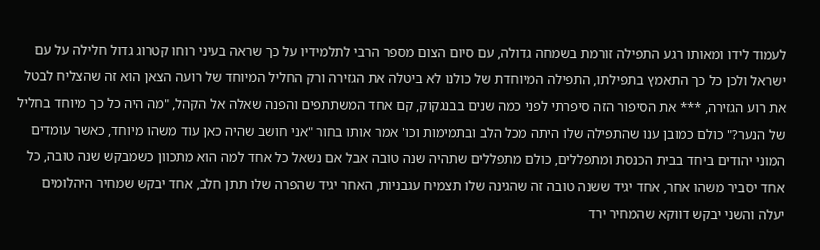לעמוד לידו ומאותו רגע התפילה זורמת בשמחה גדולה, עם סיום הצום מספר הרבי לתלמידיו על כך שראה בעיני רוחו קטרוג גדול חלילה על עם ישראל ולכן כל כך התאמץ בתפילתו, התפילה המיוחדת של כולנו לא ביטלה את הגזירה ורק החליל המיוחד של רועה הצאן הוא זה שהצליח לבטל את רוע הגזירה, *** את הסיפור הזה סיפרתי לפני כמה שנים בבנגקוק, קם אחד המשתתפים והפנה שאלה אל הקהל, "מה היה כל כך מיוחד בחליל של הנער?" כולם כמובן ענו שהתפילה שלו היתה מכל הלב ובתמימות וכו' אמר אותו בחור "אני חושב שהיה כאן עוד משהו מיוחד, כאשר עומדים המוני יהודים ביחד בבית הכנסת ומתפללים, כולם מתפללים שתהיה שנה טובה אבל אם נשאל כל אחד למה הוא מתכוון כשמבקש שנה טובה, כל אחד יסביר משהו אחר, אחד יגיד ששנה טובה זה שהגינה שלו תצמיח עגבניות, האחר יגיד שהפרה שלו תתן חלב, אחד יבקש שמחיר היהלומים יעלה והשני יבקש דווקא שהמחיר ירד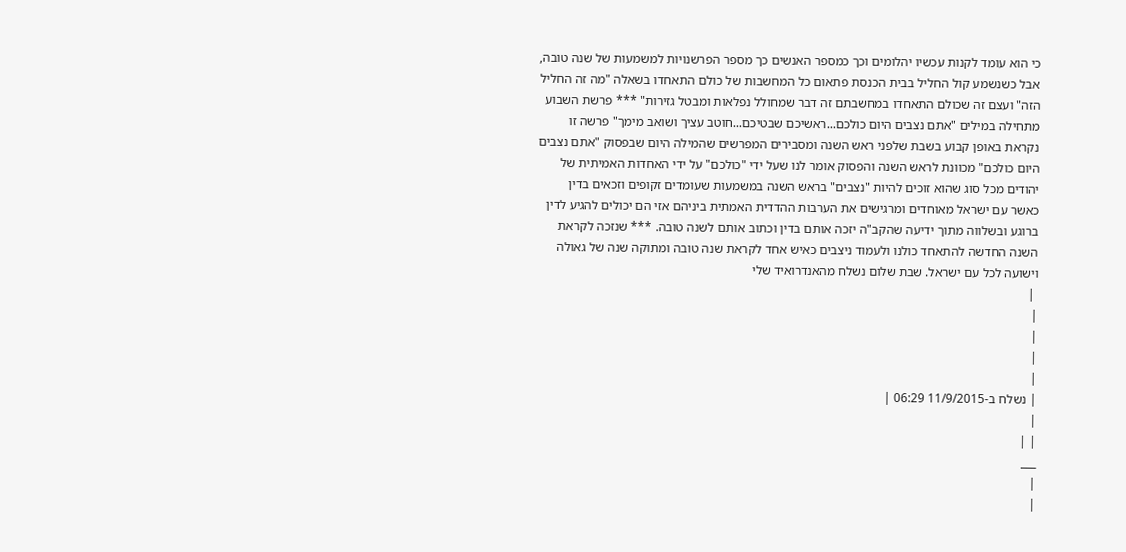כי הוא עומד לקנות עכשיו יהלומים וכך כמספר האנשים כך מספר הפרשנויות למשמעות של שנה טובה, אבל כשנשמע קול החליל בבית הכנסת פתאום כל המחשבות של כולם התאחדו בשאלה "מה זה החליל הזה" ועצם זה שכולם התאחדו במחשבתם זה דבר שמחולל נפלאות ומבטל גזירות" *** פרשת השבוע מתחילה במילים "אתם נצבים היום כולכם...ראשיכם שבטיכם...חוטב עציך ושואב מימך" פרשה זו נקראת באופן קבוע בשבת שלפני ראש השנה ומסבירים המפרשים שהמילה היום שבפסוק "אתם נצבים היום כולכם" מכוונת לראש השנה והפסוק אומר לנו שעל ידי "כולכם" על ידי האחדות האמיתית של יהודים מכל סוג שהוא זוכים להיות "נצבים" בראש השנה במשמעות שעומדים זקופים וזכאים בדין כאשר עם ישראל מאוחדים ומרגישים את הערבות ההדדית האמתית ביניהם אזי הם יכולים להגיע לדין ברוגע ובשלווה מתוך ידיעה שהקב"ה יזכה אותם בדין וכתוב אותם לשנה טובה. *** שנזכה לקראת השנה החדשה להתאחד כולנו ולעמוד ניצבים כאיש אחד לקראת שנה טובה ומתוקה שנה של גאולה וישועה לכל עם ישראל. שבת שלום נשלח מהאנדרואיד שלי
 |
|
|
|
|
| נשלח ב-11/9/2015 06:29 |
|
| |
___
|
|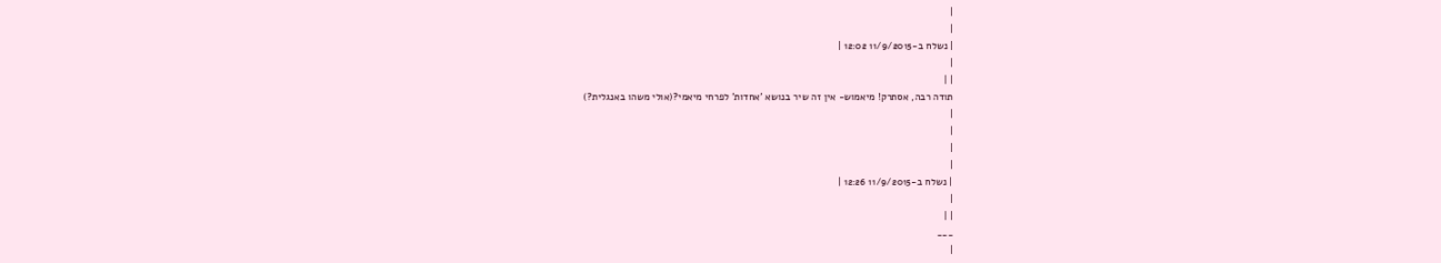|
|
| נשלח ב-11/9/2015 12:02 |
|
| |
תודה רבה, אסתרק! מיאמוש- אין זה שיר בנושא 'אחדות' לפרחי מיאמי?(אולי משהו באנגלית?)
|
|
|
|
| נשלח ב-11/9/2015 12:26 |
|
| |
___
|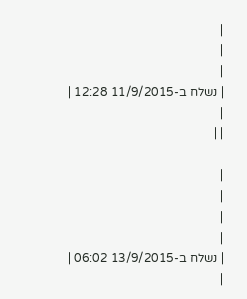|
|
|
| נשלח ב-11/9/2015 12:28 |
|
| |

|
|
|
|
| נשלח ב-13/9/2015 06:02 |
|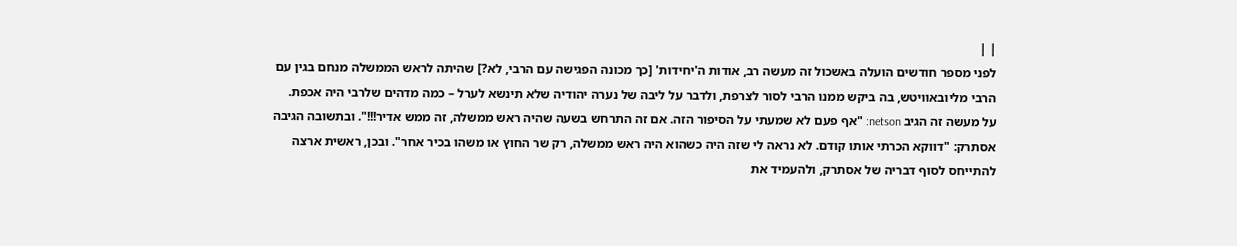| |
לפני מספר חודשים הועלה באשכול זה מעשה רב, אודות ה'יחידות' [כך מכונה הפגישה עם הרבי, לא?] שהיתה לראש הממשלה מנחם בגין עם הרבי מליובאוויטש, בה ביקש ממנו הרבי לסור לצרפת, ולדבר על ליבה של נערה יהודיה שלא תינשא לערל – כמה מדהים שלרבי היה אכפת. על מעשה זה הגיב netson: "אף פעם לא שמעתי על הסיפור הזה. אם זה התרחש בשעה שהיה ראש ממשלה, זה ממש אדיר!!!". ובתשובה הגיבה אסתרק: "דווקא הכרתי אותו קודם. לא נראה לי שזה היה כשהוא היה ראש ממשלה, רק שר החוץ או משהו בכיר אחר". ובכן, ראשית ארצה להתייחס לסוף דבריה של אסתרק, ולהעמיד את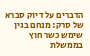הדברים על דיוק סברא של סרק: מנחם בגין שימש כשר חוץ בממשלת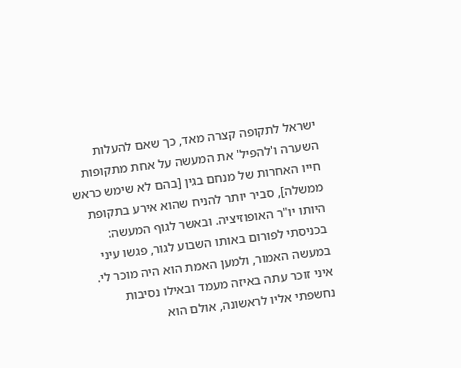ישראל לתקופה קצרה מאד, כך שאם להעלות השערה ו'להפיל' את המעשה על אחת מתקופות חייו האחרות של מנחם בגין [בהם לא שימש כראש ממשלה], סביר יותר להניח שהוא אירע בתקופת היותו יו"ר האופוזיציה. ובאשר לגוף המעשה: בכניסתי לפורום באותו השבוע לגור, פגשו עיני במעשה האמור, ולמען האמת הוא היה מוכר לי. איני זוכר עתה באיזה מעמד ובאילו נסיבות נחשפתי אליו לראשונה, אולם הוא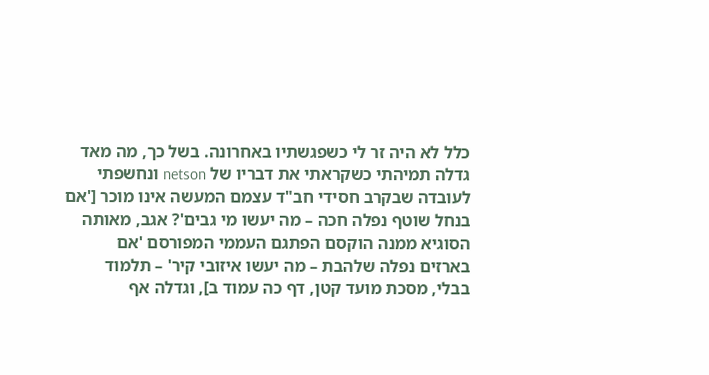כלל לא היה זר לי כשפגשתיו באחרונה. בשל כך, מה מאד גדלה תמיהתי כשקראתי את דבריו של netson ונחשפתי לעובדה שבקרב חסידי חב"ד עצמם המעשה אינו מוכר ['אם בנחל שוטף נפלה חכה – מה יעשו מי גבים'? אגב, מאותה הסוגיא ממנה הוקסם הפתגם העממי המפורסם 'אם בארזים נפלה שלהבת – מה יעשו איזובי קיר' – תלמוד בבלי, מסכת מועד קטן, דף כה עמוד ב], וגדלה אף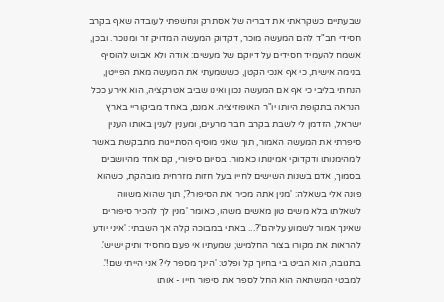שבעתיים כשקראתי את דבריה של אסתרק ונחשפתי לעובדה שאף בקרב חסידי חב"ד להם המעשה מוכר, דקדוק המעשה המדויק זר ומנוכר. ובכן, אשמח להעמיד חסידים על דיוקם של מעשים: אודה ולא אבוש להוסיף בנימה אישית, כי אף אנכי הקטן, כששמעתי את המעשה מאת הפייטן, הנחתי בליבי כי אף אם המעשה נכון ואינו שביב אטרקציה, הוא אירע ככל הנראה בתקופת היותו יו"ר האופוזיציה. אמנם, באחד מביקוריי בארץ ישראל, הזדמן לי לשבת בקרב חבר מרעים, ומענין לענין באותו הענין סיפרתי את המעשה האמור, תוך שאני מוסיף הסתייגות מתבקשת באשר למהימנותו ודקדוקי אמינותו כאמור. בסיום סיפורי, קם אחד מהיושבים בסמוך, אדם בשנות השישים לחייו בעל חזות מזרחית מובהקת, כשהוא פונה אלי בשאלה: 'מנין אתה מכיר את הסיפור?', תוך שהוא משווה לשאלתו בלא משים טון מאשים משהו, כאומר 'מנין לך להכיר סיפורים שאינך אמור לשמוע עליהם'?... באתי במבוכה קלה אך השבתי: 'איני יודע להראות את מקורו בצור החלמיש; שמעתיו אי פעם מחסיד ותיק ישיש'. בתגובה, הוא הביט בי בחיוך קל ופלט: 'הינך מספר לי? אני הייתי שם!'. למבטי המשתאה הוא החל לספר את סיפור חייו - אותו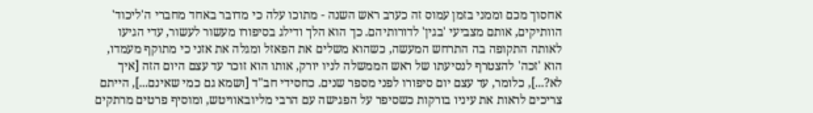אחסוך מכם וממני בזמן עמוס זה כערב ראש השנה - מתוכו עלה כי מדובר באחד מחברי ה'ליכוד' הוותיקים, אותם מצביעי 'בגין' לדורותיהם. כך הוא הלך ודילג בסיפורו מעשור לעשור, עדי הגיעו לאותה התקופה בה התרחש המעשה, כשהוא משלים את הפאזל ומגלה את אזני כי מתוקף מעמדו, הוא 'זכה' להצטרף לנסיעתו של ראש הממשלה לניו יורק, אותו הוא זוכר עד עצם היום הזה [איך לא?...], כלומר, עד עצם יום סיפורו לפני מספר שנים. כחסידי חב"ד [ושמא גם כמי שאינם...], הייתם צריכים לראות את עיניו בורקות כשסיפר על הפגישה עם הרבי מליובאוויטש, ומוסיף פרטים מרתקים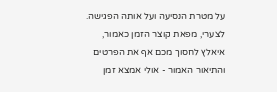על מטרת הנסיעה ועל אותה הפגישה. לצערי, מפאת קוצר הזמן כאמור, איאלץ לחסוך מכם אף את הפרטים והתיאור האמור - אולי אמצא זמן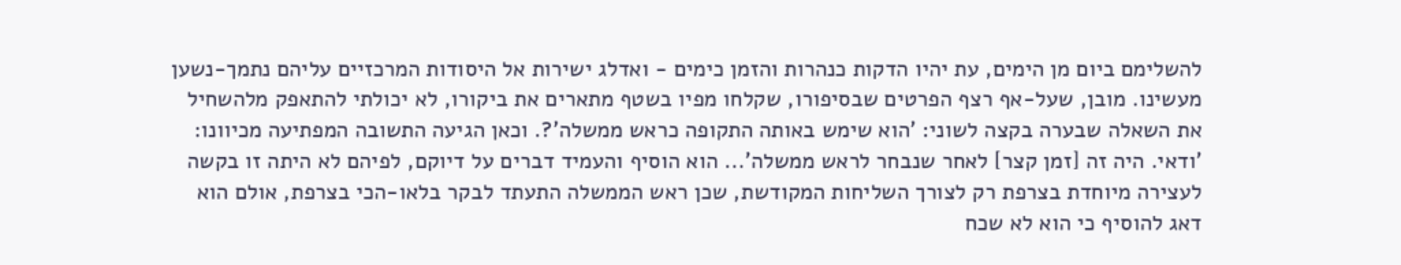להשלימם ביום מן הימים, עת יהיו הדקות כנהרות והזמן כימים - ואדלג ישירות אל היסודות המרכזיים עליהם נתמך-נשען מעשינו. מובן, שעל-אף רצף הפרטים שבסיפורו, שקלחו מפיו בשטף מתארים את ביקורו, לא יכולתי להתאפק מלהשחיל את השאלה שבערה בקצה לשוני: 'הוא שימש באותה התקופה כראש ממשלה'?. וכאן הגיעה התשובה המפתיעה מכיוונו: 'ודאי. היה זה [זמן קצר] לאחר שנבחר לראש ממשלה'... הוא הוסיף והעמיד דברים על דיוקם, לפיהם לא היתה זו בקשה לעצירה מיוחדת בצרפת רק לצורך השליחות המקודשת, שכן ראש הממשלה התעתד לבקר בלאו-הכי בצרפת, אולם הוא דאג להוסיף כי הוא לא שכח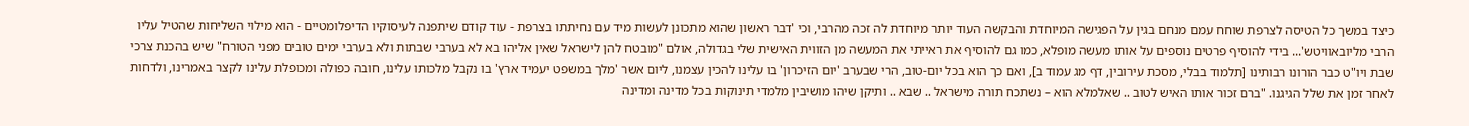כיצד במשך כל הטיסה לצרפת שוחח עמם מנחם בגין על הפגישה המיוחדת והבקשה העוד יותר מיוחדת לה זכה מהרבי, וכי 'דבר ראשון שהוא מתכונן לעשות מיד עם נחיתתו בצרפת - עוד קודם שיתפנה לעיסוקיו הדיפלומטיים - הוא מילוי השליחות שהטיל עליו הרבי מליובאוויטש'... בידי להוסיף פרטים נוספים על אותו מעשה מופלא, כמו גם להוסיף את ראייתי את המעשה מן הזווית האישית שלי בגדולה, אולם "מובטח להן לישראל שאין אליהו בא לא בערבי שבתות ולא בערבי ימים טובים מפני הטורח" שיש בהכנת צרכי שבת ויו"ט כבר הורונו רבותינו [תלמוד בבלי, מסכת עירובין, דף מג עמוד ב], ואם כך הוא בכל יום-טוב, הרי שבערב 'יום הזיכרון' בו עלינו להכין עצמנו, ליום אשר 'מלך במשפט יעמיד ארץ' בו נקבל מלכותו עלינו, חובה כפולה ומכופלת עלינו לקצר באמרינו, ולדחות לאחר זמן את שלל הגיגנו. "ברם זכור אותו האיש לטוב .. שאלמלא הוא – נשתכח תורה מישראל .. שבא .. ותיקן שיהו מושיבין מלמדי תינוקות בכל מדינה ומדינה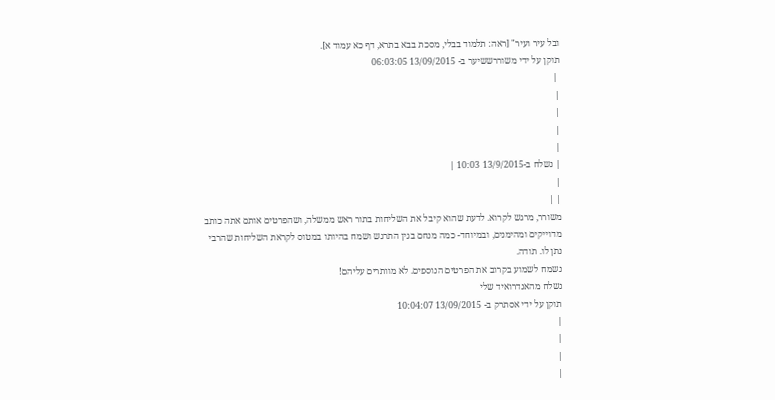ובל עיר ועיר" [ראה: תלמוד בבלי, מסכת בבא בתרא, דף כא עמוד א].
תוקן על ידי משוררששיער ב- 13/09/2015 06:03:05
 |
|
|
|
|
| נשלח ב-13/9/2015 10:03 |
|
| |
משורר, מרגש לקרוא. לדעת שהוא קיבל את השליחות בתור ראש ממשלה, ושהפרטים אותם אתה כותב מדוייקים ומהימנים, ובמיוחד- כמה מנחם בגין התרגש ושמח בהיותו במטוס לקראת השליחות שהרבי נתן לו. תודה.
נשמח לשמוע בקרוב את הפרטים הנוספים. לא מוותרים עליהם!
נשלח מהאנדרואיד שלי
תוקן על ידי אסתרק ב- 13/09/2015 10:04:07
|
|
|
|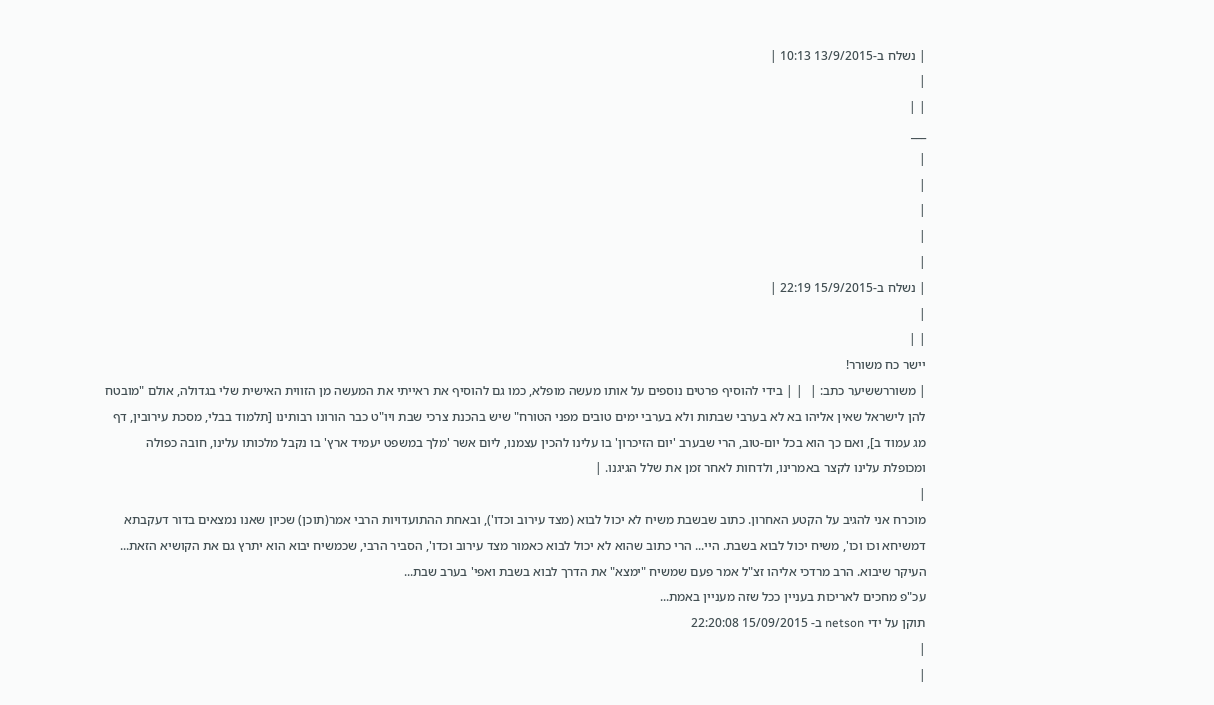| נשלח ב-13/9/2015 10:13 |
|
| |
___
|
|
|
|
|
| נשלח ב-15/9/2015 22:19 |
|
| |
יישר כח משורר!
| משוררששיער כתב: |  | | בידי להוסיף פרטים נוספים על אותו מעשה מופלא, כמו גם להוסיף את ראייתי את המעשה מן הזווית האישית שלי בגדולה, אולם "מובטח להן לישראל שאין אליהו בא לא בערבי שבתות ולא בערבי ימים טובים מפני הטורח" שיש בהכנת צרכי שבת ויו"ט כבר הורונו רבותינו [תלמוד בבלי, מסכת עירובין, דף מג עמוד ב], ואם כך הוא בכל יום-טוב, הרי שבערב 'יום הזיכרון' בו עלינו להכין עצמנו, ליום אשר 'מלך במשפט יעמיד ארץ' בו נקבל מלכותו עלינו, חובה כפולה ומכופלת עלינו לקצר באמרינו, ולדחות לאחר זמן את שלל הגיגנו. |
|
מוכרח אני להגיב על הקטע האחרון. כתוב שבשבת משיח לא יכול לבוא (מצד עירוב וכדו'), ובאחת ההתועדויות הרבי אמר(תוכן) שכיון שאנו נמצאים בדור דעקבתא דמשיחא וכו וכו', משיח יכול לבוא בשבת. היי... הרי כתוב שהוא לא יכול לבוא כאמור מצד עירוב וכדו', הסביר הרבי, שכמשיח יבוא הוא יתרץ גם את הקושיא הזאת... העיקר שיבוא. הרב מרדכי אליהו זצ"ל אמר פעם שמשיח "ימצא" את הדרך לבוא בשבת ואפי' בערב שבת...
עכ"פ מחכים לאריכות בעניין ככל שזה מעניין באמת...
תוקן על ידי netson ב- 15/09/2015 22:20:08
|
|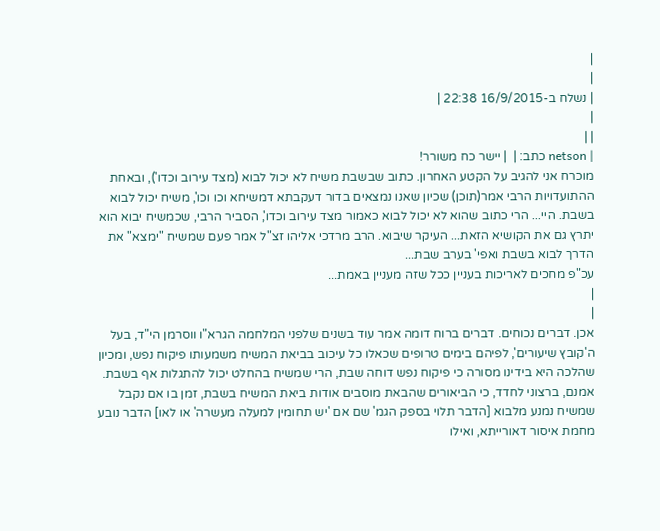|
|
| נשלח ב-16/9/2015 22:38 |
|
| |
| netson כתב: |  | יישר כח משורר!
מוכרח אני להגיב על הקטע האחרון. כתוב שבשבת משיח לא יכול לבוא (מצד עירוב וכדו'), ובאחת ההתועדויות הרבי אמר(תוכן) שכיון שאנו נמצאים בדור דעקבתא דמשיחא וכו וכו', משיח יכול לבוא בשבת. היי... הרי כתוב שהוא לא יכול לבוא כאמור מצד עירוב וכדו', הסביר הרבי, שכמשיח יבוא הוא יתרץ גם את הקושיא הזאת... העיקר שיבוא. הרב מרדכי אליהו זצ"ל אמר פעם שמשיח "ימצא" את הדרך לבוא בשבת ואפי' בערב שבת...
עכ"פ מחכים לאריכות בעניין ככל שזה מעניין באמת...
|
|
אכן. דברים נכוחים. דברים ברוח דומה אמר עוד בשנים שלפני המלחמה הגרא"ו ווסרמן הי"ד, בעל ה'קובץ שיעורים', לפיהם בימים טרופים שכאלו כל עיכוב בביאת המשיח משמעותו פיקוח נפש, ומכיון שהלכה היא בידינו מסורה כי פיקוח נפש דוחה שבת, הרי שמשיח בהחלט יכול להתגלות אף בשבת. אמנם, ברצוני לחדד, כי הביאורים שהבאת מוסבים אודות ביאת המשיח בשבת, זמן בו אם נקבל שמשיח נמנע מלבוא [הדבר תלוי בספק הגמ' שם אם 'יש תחומין למעלה מעשרה' או לאו] הדבר נובע מחמת איסור דאורייתא, ואילו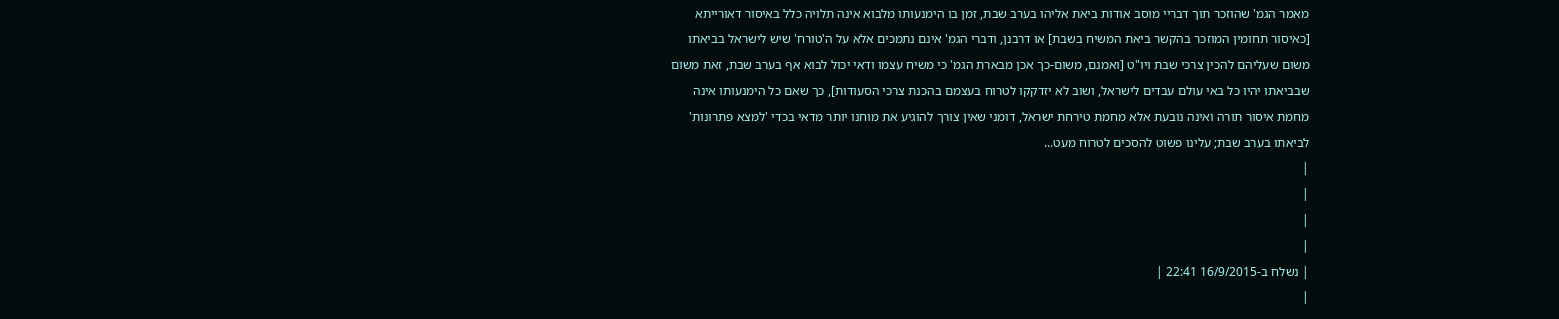מאמר הגמ' שהוזכר תוך דבריי מוסב אודות ביאת אליהו בערב שבת, זמן בו הימנעותו מלבוא אינה תלויה כלל באיסור דאורייתא [כאיסור תחומין המוזכר בהקשר ביאת המשיח בשבת] או דרבנן, ודברי הגמ' אינם נתמכים אלא על ה'טורח' שיש לישראל בביאתו משום שעליהם להכין צרכי שבת ויו"ט [ואמנם, משום-כך אכן מבארת הגמ' כי משיח עצמו ודאי יכול לבוא אף בערב שבת, זאת משום שבביאתו יהיו כל באי עולם עבדים לישראל, ושוב לא יזדקקו לטרוח בעצמם בהכנת צרכי הסעודות], כך שאם כל הימנעותו אינה מחמת איסור תורה ואינה נובעת אלא מחמת טירחת ישראל, דומני שאין צורך להוגיע את מוחנו יותר מדאי בכדי 'למצא פתרונות' לביאתו בערב שבת; עלינו פשוט להסכים לטרוח מעט...
|
|
|
|
| נשלח ב-16/9/2015 22:41 |
|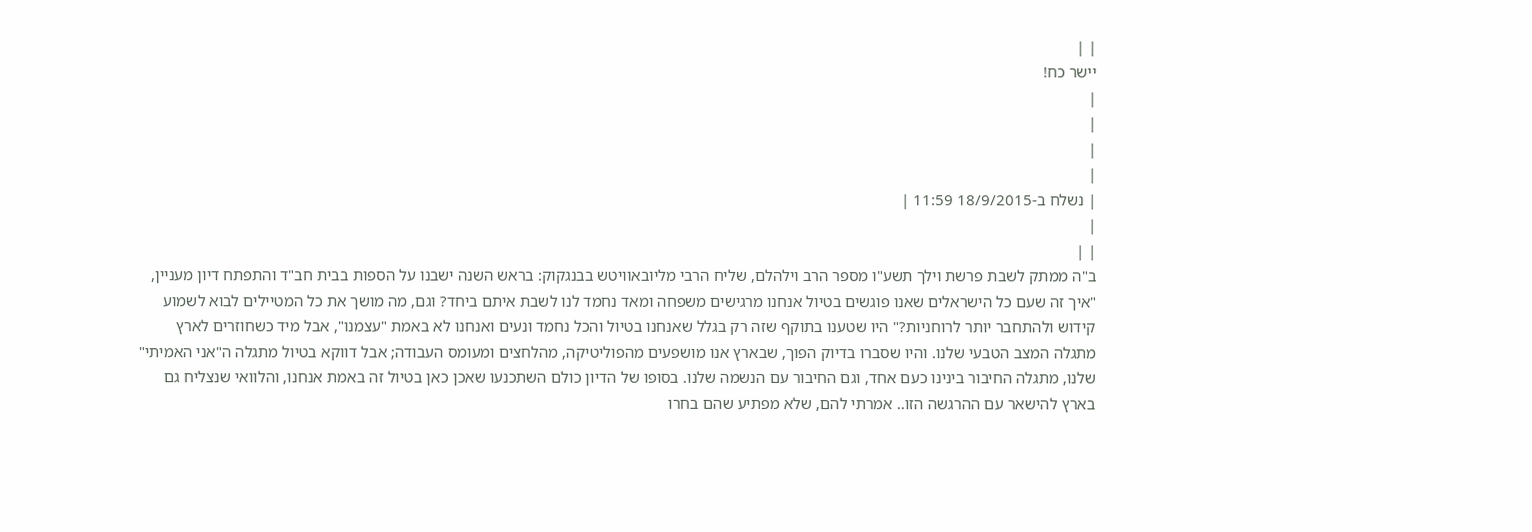| |
יישר כח!
|
|
|
|
| נשלח ב-18/9/2015 11:59 |
|
| |
ב"ה ממתק לשבת פרשת וילך תשע"ו מספר הרב וילהלם, שליח הרבי מליובאוויטש בבנגקוק: בראש השנה ישבנו על הספות בבית חב"ד והתפתח דיון מעניין, "איך זה שעם כל הישראלים שאנו פוגשים בטיול אנחנו מרגישים משפחה ומאד נחמד לנו לשבת איתם ביחד? וגם, מה מושך את כל המטיילים לבוא לשמוע קידוש ולהתחבר יותר לרוחניות?" היו שטענו בתוקף שזה רק בגלל שאנחנו בטיול והכל נחמד ונעים ואנחנו לא באמת "עצמנו", אבל מיד כשחוזרים לארץ מתגלה המצב הטבעי שלנו. והיו שסברו בדיוק הפוך, שבארץ אנו מושפעים מהפוליטיקה, מהלחצים ומעומס העבודה; אבל דווקא בטיול מתגלה ה"אני האמיתי" שלנו, מתגלה החיבור בינינו כעם אחד, וגם החיבור עם הנשמה שלנו. בסופו של הדיון כולם השתכנעו שאכן כאן בטיול זה באמת אנחנו, והלוואי שנצליח גם בארץ להישאר עם ההרגשה הזו.. אמרתי להם, שלא מפתיע שהם בחרו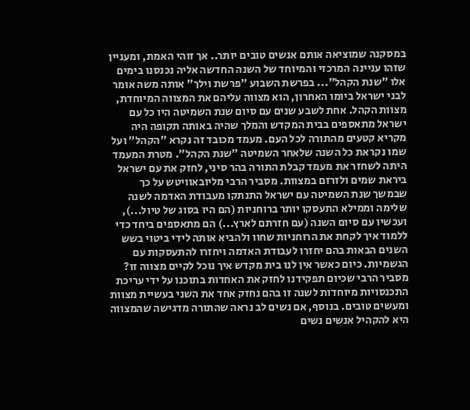במסקנה שמוציאה אותם אנשים טובים יותר.. אך זוהי האמת, ומעניין שזהו עניינה המרכזי והמיוחד של השנה החדשה אליה נכנסנו בימים אלו "שנת הקהל"... בפרשת השבוע "פרשת וילך" אותה משה אומר לבני ישראל ביומו האחרון, הוא מצווה עליהם את המצווה המיוחדת, מצוות הקהל. אחת לשבע שנים עם סיום שנת השמיטה היו כל עם ישראל מתאספים בבית המקדש והמלך שהיה באותה תקופה היה מקריא קטעים מהתורה לכל העם. מעמד מכובד זה נקרא "הקהל" ועל שמו נקראת כל השנה שלאחר השמיטה "שנת הקהל". מטרת המעמד היתה לשחזר את מעמד קבלת התורה בהר סיני, לחזק את עם ישראל ביראת שמים ולזרזם במצוות. מסביר הרבי מליובאוויטש על כך שבמשך שנת השמיטה עם ישראל התנתקו מעבודת האדמה לשנה שלימה וממילא התעסקו יותר ברוחניות (הם היו בסוג של טיול...), ועכשיו עם סיום השנה (עם חזרתם לארץ...) הם מתאספים ביחד כדי ללמוד איך לקחת את הרוחניות שחוו ולהביא אותה לידי ביטוי בשש השנים הבאות בהם יחזרו לעבודת האדמה ויחזרו להתעסקות עם הגשמיות. כיום כאשר אין לנו בית מקדש איך נוכל לקיים מצווה זו? מסביר הרבי שכיום תפקידנו לחזק את האחדות בתוכנו על ידי עריכת התכנסויות מיוחדות לשנה זו בהם נחזק אחד את השני בעשיית מצוות ומעשים טובים. בנוסף, אם נשים לב נראה שהתורה מדגישה שהמצווה היא להקהיל אנשים נשים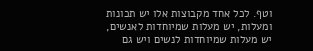וטף. לכל אחד מקבוצות אלו יש תכונות ומעלות, יש מעלות שמיוחדות לאנשים, יש מעלות שמיוחדות לנשים ויש גם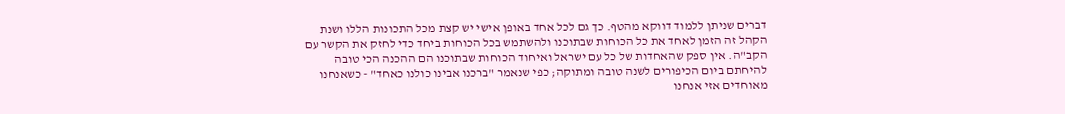דברים שניתן ללמוד דווקא מהטף. כך גם לכל אחד באופן אישי יש קצת מכל התכונות הללו ושנת הקהל זה הזמן לאחד את כל הכוחות שבתוכנו ולהשתמש בכל הכוחות ביחד כדי לחזק את הקשר עם הקב"ה. אין ספק שהאחדות של כל עם ישראל ואיחוד הכוחות שבתוכנו הם ההכנה הכי טובה להיחתם ביום הכיפורים לשנה טובה ומתוקה; כפי שנאמר "ברכנו אבינו כולנו כאחד" - כשאנחנו מאוחדים אזי אנחנו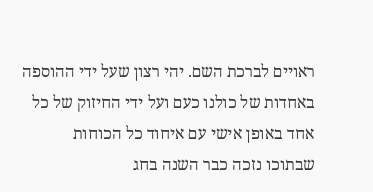ראויים לברכת השם. יהי רצון שעל ידי ההוספה באחדות של כולנו כעם ועל ידי החיזוק של כל אחד באופן אישי עם איחוד כל הכוחות שבתוכו נזכה כבר השנה בחג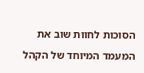הסוכות לחוות שוב את המעמד המיוחד של הקהל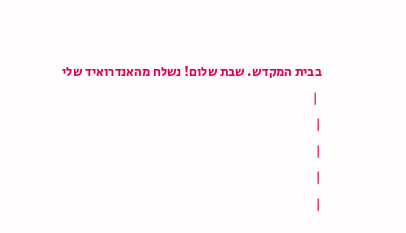בבית המקדש. שבת שלום! נשלח מהאנדרואיד שלי
 |
|
|
|
|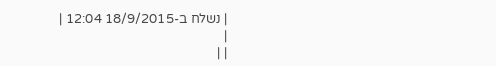| נשלח ב-18/9/2015 12:04 |
|
| |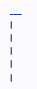___
|
|
|
|
|